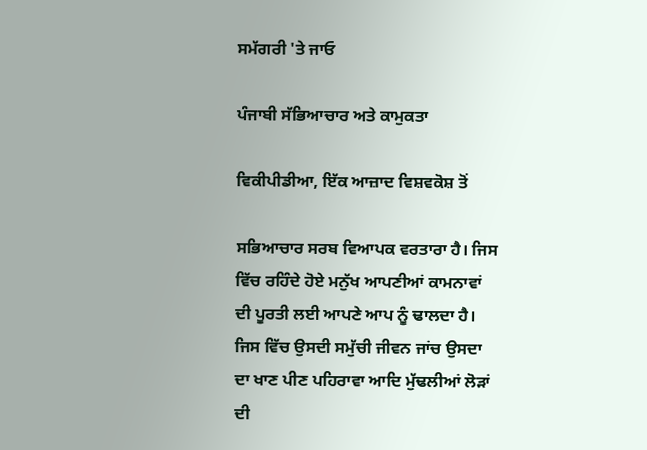ਸਮੱਗਰੀ 'ਤੇ ਜਾਓ

ਪੰਜਾਬੀ ਸੱਭਿਆਚਾਰ ਅਤੇ ਕਾਮੁਕਤਾ

ਵਿਕੀਪੀਡੀਆ, ਇੱਕ ਆਜ਼ਾਦ ਵਿਸ਼ਵਕੋਸ਼ ਤੋਂ

ਸਭਿਆਚਾਰ ਸਰਬ ਵਿਆਪਕ ਵਰਤਾਰਾ ਹੈ। ਜਿਸ ਵਿੱਚ ਰਹਿੰਦੇ ਹੋਏ ਮਨੁੱਖ ਆਪਣੀਆਂ ਕਾਮਨਾਵਾਂ ਦੀ ਪੂਰਤੀ ਲਈ ਆਪਣੇ ਆਪ ਨੂੰ ਢਾਲਦਾ ਹੈ। ਜਿਸ ਵਿੱਚ ਉਸਦੀ ਸਮੁੱਚੀ ਜੀਵਨ ਜਾਂਚ ਉਸਦਾ ਦਾ ਖਾਣ ਪੀਣ ਪਹਿਰਾਵਾ ਆਦਿ ਮੁੱਢਲੀਆਂ ਲੋੜਾਂ ਦੀ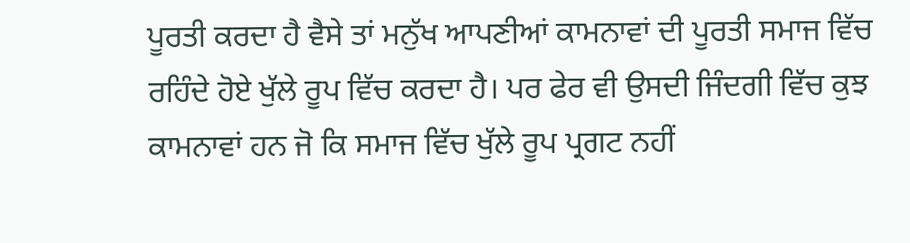ਪੂਰਤੀ ਕਰਦਾ ਹੈ ਵੈਸੇ ਤਾਂ ਮਨੁੱਖ ਆਪਣੀਆਂ ਕਾਮਨਾਵਾਂ ਦੀ ਪੂਰਤੀ ਸਮਾਜ ਵਿੱਚ ਰਹਿੰਦੇ ਹੋਏ ਖੁੱਲੇ ਰੂਪ ਵਿੱਚ ਕਰਦਾ ਹੈ। ਪਰ ਫੇਰ ਵੀ ਉਸਦੀ ਜਿੰਦਗੀ ਵਿੱਚ ਕੁਝ ਕਾਮਨਾਵਾਂ ਹਨ ਜੋ ਕਿ ਸਮਾਜ ਵਿੱਚ ਖੁੱਲੇ ਰੂਪ ਪ੍ਰਗਟ ਨਹੀਂ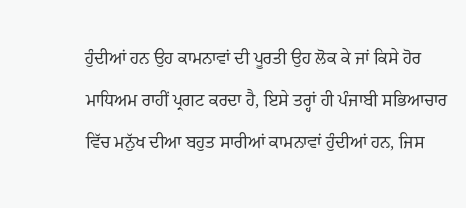ਹੁੰਦੀਆਂ ਹਨ ਉਹ ਕਾਮਨਾਵਾਂ ਦੀ ਪੂਰਤੀ ਉਹ ਲੋਕ ਕੇ ਜਾਂ ਕਿਸੇ ਹੋਰ ਮਾਧਿਅਮ ਰਾਹੀਂ ਪ੍ਰਗਟ ਕਰਦਾ ਹੈ, ਇਸੇ ਤਰ੍ਹਾਂ ਹੀ ਪੰਜਾਬੀ ਸਭਿਆਚਾਰ ਵਿੱਚ ਮਨੁੱਖ ਦੀਆ ਬਹੁਤ ਸਾਰੀਆਂ ਕਾਮਨਾਵਾਂ ਹੁੰਦੀਆਂ ਹਨ, ਜਿਸ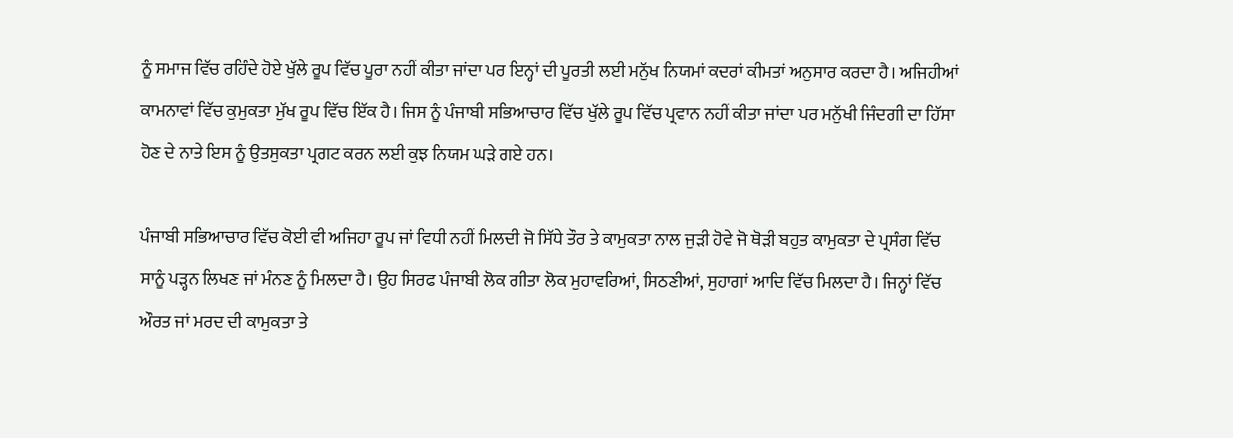ਨੂੰ ਸਮਾਜ ਵਿੱਚ ਰਹਿੰਦੇ ਹੋਏ ਖੁੱਲੇ ਰੂਪ ਵਿੱਚ ਪੂਰਾ ਨਹੀਂ ਕੀਤਾ ਜਾਂਦਾ ਪਰ ਇਨ੍ਹਾਂ ਦੀ ਪੂਰਤੀ ਲਈ ਮਨੁੱਖ ਨਿਯਮਾਂ ਕਦਰਾਂ ਕੀਮਤਾਂ ਅਨੁਸਾਰ ਕਰਦਾ ਹੈ। ਅਜਿਹੀਆਂ ਕਾਮਨਾਵਾਂ ਵਿੱਚ ਕੁਮੁਕਤਾ ਮੁੱਖ ਰੂਪ ਵਿੱਚ ਇੱਕ ਹੈ। ਜਿਸ ਨੂੰ ਪੰਜਾਬੀ ਸਭਿਆਚਾਰ ਵਿੱਚ ਖੁੱਲੇ ਰੂਪ ਵਿੱਚ ਪ੍ਰਵਾਨ ਨਹੀਂ ਕੀਤਾ ਜਾਂਦਾ ਪਰ ਮਨੁੱਖੀ ਜਿੰਦਗੀ ਦਾ ਹਿੱਸਾ ਹੋਣ ਦੇ ਨਾਤੇ ਇਸ ਨੂੰ ਉਤਸੁਕਤਾ ਪ੍ਰਗਟ ਕਰਨ ਲਈ ਕੁਝ ਨਿਯਮ ਘੜੇ ਗਏ ਹਨ।

ਪੰਜਾਬੀ ਸਭਿਆਚਾਰ ਵਿੱਚ ਕੋਈ ਵੀ ਅਜਿਹਾ ਰੂਪ ਜਾਂ ਵਿਧੀ ਨਹੀਂ ਮਿਲਦੀ ਜੋ ਸਿੱਧੇ ਤੌਰ ਤੇ ਕਾਮੁਕਤਾ ਨਾਲ ਜੁੜੀ ਹੋਵੇ ਜੋ ਥੋੜੀ ਬਹੁਤ ਕਾਮੁਕਤਾ ਦੇ ਪ੍ਰਸੰਗ ਵਿੱਚ ਸਾਨੂੰ ਪੜ੍ਹਨ ਲਿਖਣ ਜਾਂ ਮੰਨਣ ਨੂੰ ਮਿਲਦਾ ਹੈ। ਉਹ ਸਿਰਫ ਪੰਜਾਬੀ ਲੋਕ ਗੀਤਾ ਲੋਕ ਮੁਹਾਵਰਿਆਂ, ਸਿਠਣੀਆਂ, ਸੁਹਾਗਾਂ ਆਦਿ ਵਿੱਚ ਮਿਲਦਾ ਹੈ। ਜਿਨ੍ਹਾਂ ਵਿੱਚ ਔਰਤ ਜਾਂ ਮਰਦ ਦੀ ਕਾਮੁਕਤਾ ਤੇ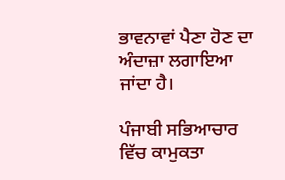ਭਾਵਨਾਵਾਂ ਪੈਣਾ ਹੋਣ ਦਾ ਅੰਦਾਜ਼ਾ ਲਗਾਇਆ ਜਾਂਦਾ ਹੈ।

ਪੰਜਾਬੀ ਸਭਿਆਚਾਰ ਵਿੱਚ ਕਾਮੁਕਤਾ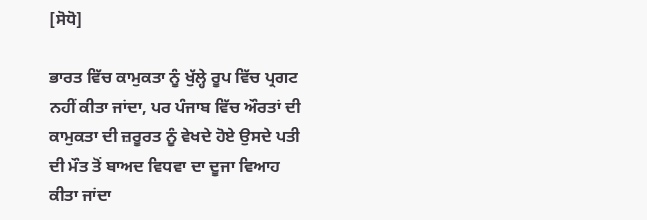[ਸੋਧੋ]

ਭਾਰਤ ਵਿੱਚ ਕਾਮੁਕਤਾ ਨੂੰ ਖੁੱਲ੍ਹੇ ਰੂਪ ਵਿੱਚ ਪ੍ਰਗਟ ਨਹੀਂ ਕੀਤਾ ਜਾਂਦਾ, ਪਰ ਪੰਜਾਬ ਵਿੱਚ ਔਰਤਾਂ ਦੀ ਕਾਮੁਕਤਾ ਦੀ ਜ਼ਰੂਰਤ ਨੂੰ ਵੇਖਦੇ ਹੋਏ ਉਸਦੇ ਪਤੀ ਦੀ ਮੌਤ ਤੋਂ ਬਾਅਦ ਵਿਧਵਾ ਦਾ ਦੂਜਾ ਵਿਆਹ ਕੀਤਾ ਜਾਂਦਾ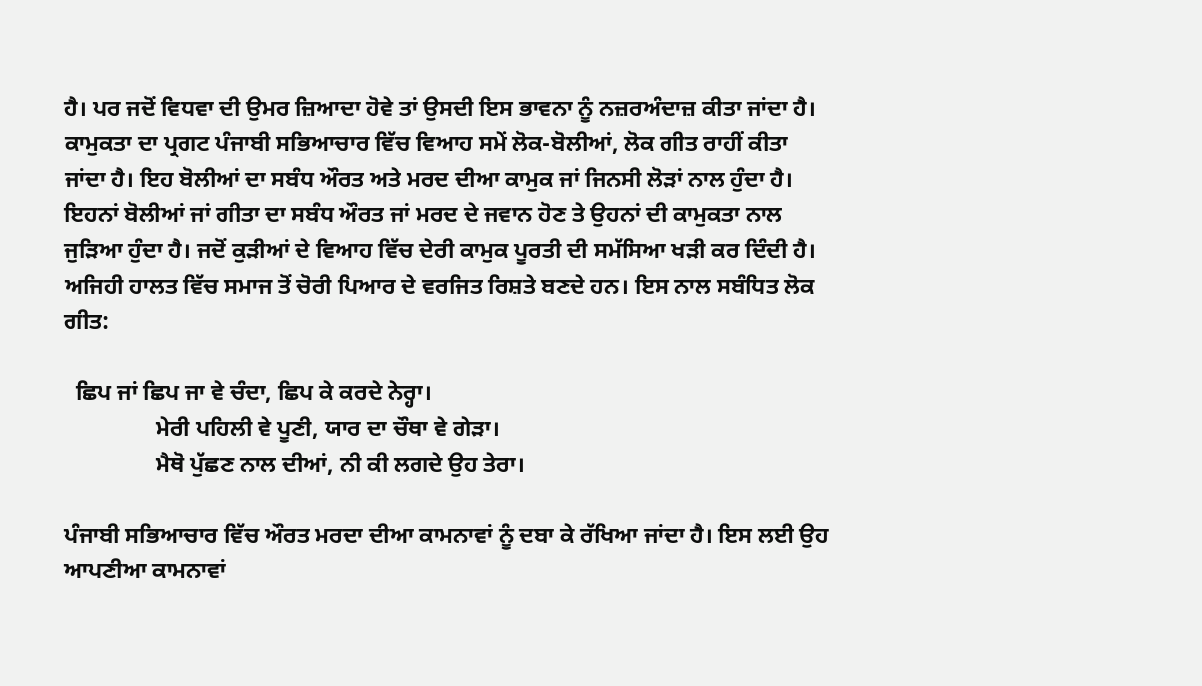ਹੈ। ਪਰ ਜਦੋਂ ਵਿਧਵਾ ਦੀ ਉਮਰ ਜ਼ਿਆਦਾ ਹੋਵੇ ਤਾਂ ਉਸਦੀ ਇਸ ਭਾਵਨਾ ਨੂੰ ਨਜ਼ਰਅੰਦਾਜ਼ ਕੀਤਾ ਜਾਂਦਾ ਹੈ। ਕਾਮੁਕਤਾ ਦਾ ਪ੍ਰਗਟ ਪੰਜਾਬੀ ਸਭਿਆਚਾਰ ਵਿੱਚ ਵਿਆਹ ਸਮੇਂ ਲੋਕ-ਬੋਲੀਆਂ, ਲੋਕ ਗੀਤ ਰਾਹੀਂ ਕੀਤਾ ਜਾਂਦਾ ਹੈ। ਇਹ ਬੋਲੀਆਂ ਦਾ ਸਬੰਧ ਔਰਤ ਅਤੇ ਮਰਦ ਦੀਆ ਕਾਮੁਕ ਜਾਂ ਜਿਨਸੀ ਲੋੜਾਂ ਨਾਲ ਹੁੰਦਾ ਹੈ। ਇਹਨਾਂ ਬੋਲੀਆਂ ਜਾਂ ਗੀਤਾ ਦਾ ਸਬੰਧ ਔਰਤ ਜਾਂ ਮਰਦ ਦੇ ਜਵਾਨ ਹੋਣ ਤੇ ਉਹਨਾਂ ਦੀ ਕਾਮੁਕਤਾ ਨਾਲ ਜੁੜਿਆ ਹੁੰਦਾ ਹੈ। ਜਦੋਂ ਕੁੜੀਆਂ ਦੇ ਵਿਆਹ ਵਿੱਚ ਦੇਰੀ ਕਾਮੁਕ ਪੂਰਤੀ ਦੀ ਸਮੱਸਿਆ ਖੜੀ ਕਰ ਦਿੰਦੀ ਹੈ। ਅਜਿਹੀ ਹਾਲਤ ਵਿੱਚ ਸਮਾਜ ਤੋਂ ਚੋਰੀ ਪਿਆਰ ਦੇ ਵਰਜਿਤ ਰਿਸ਼ਤੇ ਬਣਦੇ ਹਨ। ਇਸ ਨਾਲ ਸਬੰਧਿਤ ਲੋਕ ਗੀਤ:

  ਛਿਪ ਜਾਂ ਛਿਪ ਜਾ ਵੇ ਚੰਦਾ, ਛਿਪ ਕੇ ਕਰਦੇ ਨੇਰ੍ਹਾ।
                ਮੇਰੀ ਪਹਿਲੀ ਵੇ ਪੂਣੀ, ਯਾਰ ਦਾ ਚੌਥਾ ਵੇ ਗੇੜਾ।
                ਮੈਥੋ ਪੁੱਛਣ ਨਾਲ ਦੀਆਂ, ਨੀ ਕੀ ਲਗਦੇ ਉਹ ਤੇਰਾ।

ਪੰਜਾਬੀ ਸਭਿਆਚਾਰ ਵਿੱਚ ਔਰਤ ਮਰਦਾ ਦੀਆ ਕਾਮਨਾਵਾਂ ਨੂੰ ਦਬਾ ਕੇ ਰੱਖਿਆ ਜਾਂਦਾ ਹੈ। ਇਸ ਲਈ ਉਹ ਆਪਣੀਆ ਕਾਮਨਾਵਾਂ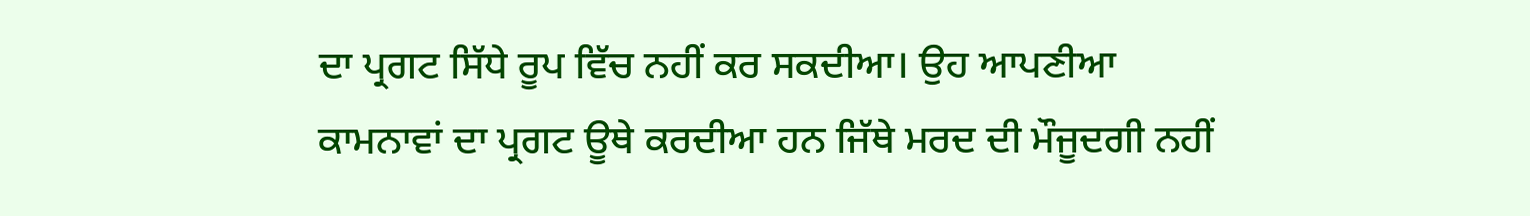ਦਾ ਪ੍ਰਗਟ ਸਿੱਧੇ ਰੂਪ ਵਿੱਚ ਨਹੀਂ ਕਰ ਸਕਦੀਆ। ਉਹ ਆਪਣੀਆ ਕਾਮਨਾਵਾਂ ਦਾ ਪ੍ਰਗਟ ਊਥੇ ਕਰਦੀਆ ਹਨ ਜਿੱਥੇ ਮਰਦ ਦੀ ਮੌਜੂਦਗੀ ਨਹੀਂ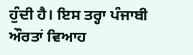ਹੁੰਦੀ ਹੈ। ਇਸ ਤਰ੍ਹਾ ਪੰਜਾਬੀ ਔਰਤਾਂ ਵਿਆਹ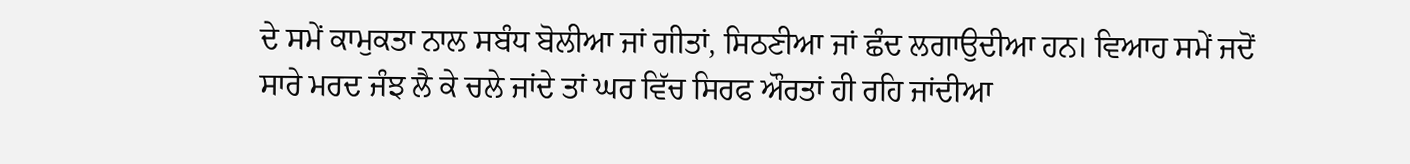ਦੇ ਸਮੇਂ ਕਾਮੁਕਤਾ ਨਾਲ ਸਬੰਧ ਬੋਲੀਆ ਜਾਂ ਗੀਤਾਂ, ਸਿਠਣੀਆ ਜਾਂ ਛੰਦ ਲਗਾਉਦੀਆ ਹਨ। ਵਿਆਹ ਸਮੇਂ ਜਦੋਂ ਸਾਰੇ ਮਰਦ ਜੰਝ ਲੈ ਕੇ ਚਲੇ ਜਾਂਦੇ ਤਾਂ ਘਰ ਵਿੱਚ ਸਿਰਫ ਔਰਤਾਂ ਹੀ ਰਹਿ ਜਾਂਦੀਆ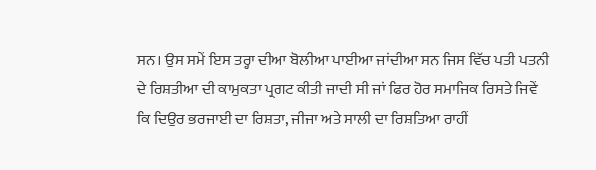ਸਨ। ਉਸ ਸਮੇਂ ਇਸ ਤਰ੍ਹਾ ਦੀਆ ਬੋਲੀਆ ਪਾਈਆ ਜਾਂਦੀਆ ਸਨ ਜਿਸ ਵਿੱਚ ਪਤੀ ਪਤਨੀ ਦੇ ਰਿਸ਼ਤੀਆ ਦੀ ਕਾਮੁਕਤਾ ਪ੍ਰਗਟ ਕੀਤੀ ਜਾਦੀ ਸੀ ਜਾਂ ਫਿਰ ਹੋਰ ਸਮਾਜਿਕ ਰਿਸਤੇ ਜਿਵੇਂ ਕਿ ਦਿਉਰ ਭਰਜਾਈ ਦਾ ਰਿਸ਼ਤਾ, ਜੀਜਾ ਅਤੇ ਸਾਲੀ ਦਾ ਰਿਸ਼ਤਿਆ ਰਾਹੀਂ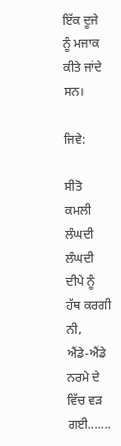ਇੱਕ ਦੂਜੇ ਨੂੰ ਮਜਾਕ ਕੀਤੇ ਜਾਂਦੇ ਸਨ।

ਜਿਵੇ:

ਸੀਤੋ ਕਮਲੀ ਲੰਘਦੀ ਲੰਘਦੀ ਦੀਪੇ ਨੂੰ ਹੱਥ ਕਰਗੀ ਨੀ,
ਐਂਡੇ-ਐਂਡੇ ਨਰਮੇ ਦੇ ਵਿੱਚ ਵੜ ਗਈ.......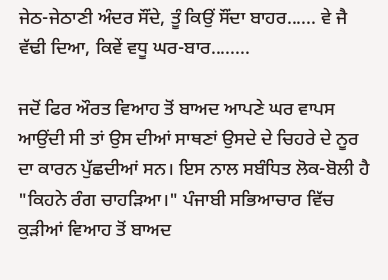ਜੇਠ-ਜੇਠਾਣੀ ਅੰਦਰ ਸੌਂਦੇ, ਤੂੰ ਕਿਉਂ ਸੌਂਦਾ ਬਾਹਰ...... ਵੇ ਜੈ ਵੱਢੀ ਦਿਆ, ਕਿਵੇਂ ਵਧੂ ਘਰ-ਬਾਰ........

ਜਦੋਂ ਫਿਰ ਔਰਤ ਵਿਆਹ ਤੋਂ ਬਾਅਦ ਆਪਣੇ ਘਰ ਵਾਪਸ ਆਉਂਦੀ ਸੀ ਤਾਂ ਉਸ ਦੀਆਂ ਸਾਥਣਾਂ ਉਸਦੇ ਦੇ ਚਿਹਰੇ ਦੇ ਨੂਰ ਦਾ ਕਾਰਨ ਪੁੱਛਦੀਆਂ ਸਨ। ਇਸ ਨਾਲ ਸਬੰਧਿਤ ਲੋਕ-ਬੋਲੀ ਹੈ "ਕਿਹਨੇ ਰੰਗ ਚਾਹੜਿਆ।" ਪੰਜਾਬੀ ਸਭਿਆਚਾਰ ਵਿੱਚ ਕੁੜੀਆਂ ਵਿਆਹ ਤੋਂ ਬਾਅਦ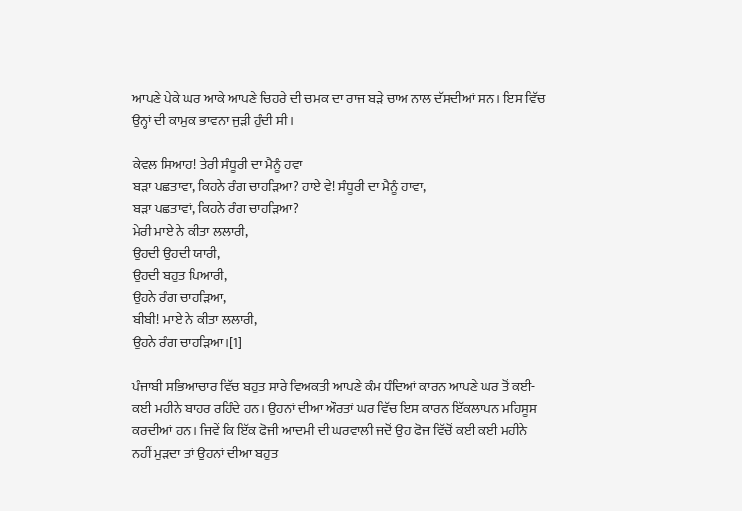ਆਪਣੇ ਪੇਕੇ ਘਰ ਆਕੇ ਆਪਣੇ ਚਿਹਰੇ ਦੀ ਚਮਕ ਦਾ ਰਾਜ ਬੜੇ ਚਾਅ ਨਾਲ ਦੱਸਦੀਆਂ ਸਨ। ਇਸ ਵਿੱਚ ਉਨ੍ਹਾਂ ਦੀ ਕਾਮੁਕ ਭਾਵਨਾ ਜੁੜੀ ਹੁੰਦੀ ਸੀ।

ਕੇਵਲ ਸਿਆਹ! ਤੇਰੀ ਸੰਧੂਰੀ ਦਾ ਮੈਨੂੰ ਹਵਾ
ਬੜਾ ਪਛਤਾਵਾ, ਕਿਹਨੇ ਰੰਗ ਚਾਹੜਿਆ? ਹਾਏ ਵੇ! ਸੰਧੂਰੀ ਦਾ ਮੈਨੂੰ ਹਾਵਾ,
ਬੜਾ ਪਛਤਾਵਾਂ, ਕਿਹਨੇ ਰੰਗ ਚਾਹੜਿਆ?
ਮੇਰੀ ਮਾਏ ਨੇ ਕੀਤਾ ਲਲਾਰੀ,
ਉਹਦੀ ਉਹਦੀ ਯਾਰੀ,
ਉਹਦੀ ਬਹੁਤ ਪਿਆਰੀ,
ਉਹਨੇ ਰੰਗ ਚਾਹੜਿਆ,
ਬੀਬੀ! ਮਾਏ ਨੇ ਕੀਤਾ ਲਲਾਰੀ,
ਉਹਨੇ ਰੰਗ ਚਾਹੜਿਆ।[1]

ਪੰਜਾਬੀ ਸਭਿਆਚਾਰ ਵਿੱਚ ਬਹੁਤ ਸਾਰੇ ਵਿਅਕਤੀ ਆਪਣੇ ਕੰਮ ਧੰਦਿਆਂ ਕਾਰਨ ਆਪਣੇ ਘਰ ਤੋਂ ਕਈ-ਕਈ ਮਹੀਨੇ ਬਾਹਰ ਰਹਿੰਦੇ ਹਨ। ਉਹਨਾਂ ਦੀਆ ਔਰਤਾਂ ਘਰ ਵਿੱਚ ਇਸ ਕਾਰਨ ਇੱਕਲਾਪਨ ਮਹਿਸੂਸ ਕਰਦੀਆਂ ਹਨ। ਜਿਵੇਂ ਕਿ ਇੱਕ ਫੋਜੀ ਆਦਮੀ ਦੀ ਘਰਵਾਲੀ ਜਦੋਂ ਉਹ ਫੋਜ ਵਿੱਚੋਂ ਕਈ ਕਈ ਮਹੀਨੇ ਨਹੀਂ ਮੁੜਦਾ ਤਾਂ ਉਹਨਾਂ ਦੀਆ ਬਹੁਤ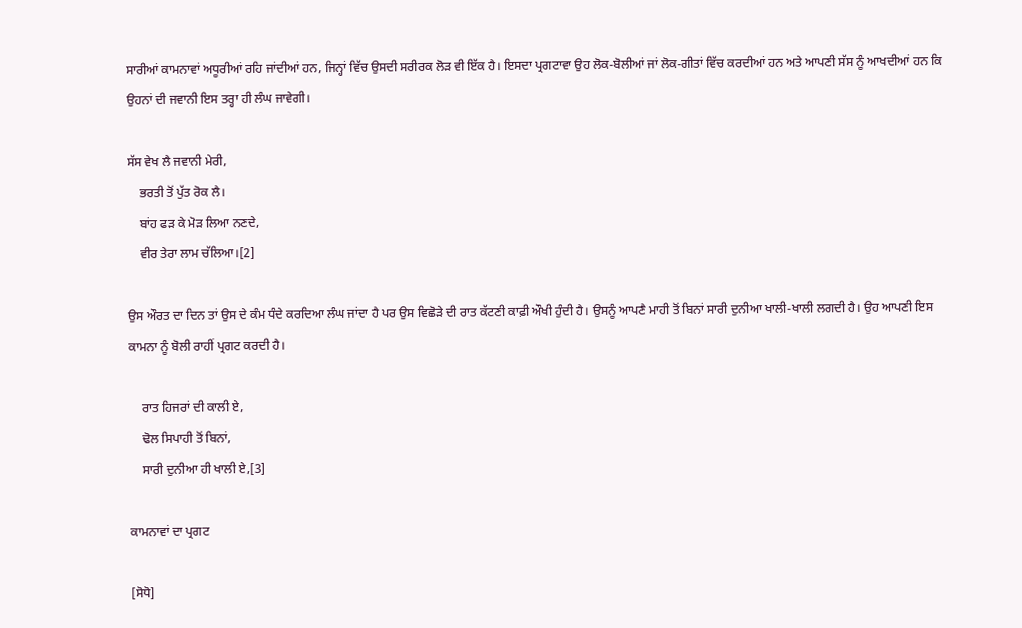ਸਾਰੀਆਂ ਕਾਮਨਾਵਾਂ ਅਧੂਰੀਆਂ ਰਹਿ ਜਾਂਦੀਆਂ ਹਨ, ਜਿਨ੍ਹਾਂ ਵਿੱਚ ਉਸਦੀ ਸਰੀਰਕ ਲੋੜ ਵੀ ਇੱਕ ਹੈ। ਇਸਦਾ ਪ੍ਰਗਟਾਵਾ ਉਹ ਲੋਕ-ਬੋਲੀਆਂ ਜਾਂ ਲੋਕ-ਗੀਤਾਂ ਵਿੱਚ ਕਰਦੀਆਂ ਹਨ ਅਤੇ ਆਪਣੀ ਸੱਸ ਨੂੰ ਆਖਦੀਆਂ ਹਨ ਕਿ ਉਹਨਾਂ ਦੀ ਜਵਾਨੀ ਇਸ ਤਰ੍ਹਾ ਹੀ ਲੰਘ ਜਾਵੇਗੀ।

ਸੱਸ ਵੇਖ ਲੈ ਜਵਾਨੀ ਮੇਰੀ,
    ਭਰਤੀ ਤੋਂ ਪੁੱਤ ਰੋਕ ਲੈ।
    ਬਾਂਹ ਫੜ ਕੇ ਮੋੜ ਲਿਆ ਨਣਦੇ,
    ਵੀਰ ਤੇਰਾ ਲਾਮ ਚੱਲਿਆ।[2]

ਉਸ ਔਰਤ ਦਾ ਦਿਨ ਤਾਂ ਉਸ ਦੇ ਕੰਮ ਧੰਦੇ ਕਰਦਿਆ ਲੰਘ ਜਾਂਦਾ ਹੈ ਪਰ ਉਸ ਵਿਛੋੜੇ ਦੀ ਰਾਤ ਕੱਟਣੀ ਕਾਫ਼ੀ ਔਖੀ ਹੁੰਦੀ ਹੈ। ਉਸਨੂੰ ਆਪਣੈ ਮਾਹੀ ਤੋਂ ਬਿਨਾਂ ਸਾਰੀ ਦੁਨੀਆ ਖਾਲੀ-ਖਾਲੀ ਲਗਦੀ ਹੈ। ਉਹ ਆਪਣੀ ਇਸ ਕਾਮਨਾ ਨੂੰ ਬੋਲੀ ਰਾਹੀਂ ਪ੍ਰਗਟ ਕਰਦੀ ਹੈ।

    ਰਾਤ ਹਿਜਰਾਂ ਦੀ ਕਾਲੀ ਏ,
    ਢੋਲ ਸਿਪਾਹੀ ਤੋਂ ਬਿਨਾਂ,
    ਸਾਰੀ ਦੁਨੀਆ ਹੀ ਖਾਲੀ ਏ,[3]

ਕਾਮਨਾਵਾਂ ਦਾ ਪ੍ਰਗਟ

[ਸੋਧੋ]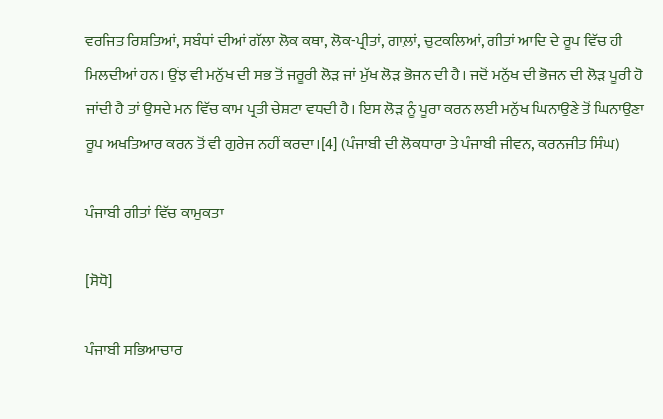ਵਰਜਿਤ ਰਿਸ਼ਤਿਆਂ, ਸਬੰਧਾਂ ਦੀਆਂ ਗੱਲਾ ਲੋਕ ਕਥਾ, ਲੋਕ-ਪ੍ਰੀਤਾਂ, ਗਾਲ਼ਾਂ, ਚੁਟਕਲਿਆਂ, ਗੀਤਾਂ ਆਦਿ ਦੇ ਰੂਪ ਵਿੱਚ ਹੀ ਮਿਲਦੀਆਂ ਹਨ। ਉਂਝ ਵੀ ਮਨੁੱਖ ਦੀ ਸਭ ਤੋਂ ਜਰੂਰੀ ਲੋੜ ਜਾਂ ਮੁੱਖ ਲੋੜ ਭੋਜਨ ਦੀ ਹੈ। ਜਦੋਂ ਮਨੁੱਖ ਦੀ ਭੋਜਨ ਦੀ ਲੋੜ ਪੂਰੀ ਹੋ ਜਾਂਦੀ ਹੈ ਤਾਂ ਉਸਦੇ ਮਨ ਵਿੱਚ ਕਾਮ ਪ੍ਰਤੀ ਚੇਸ਼ਟਾ ਵਧਦੀ ਹੈ। ਇਸ ਲੋੜ ਨੂੰ ਪੂਰਾ ਕਰਨ ਲਈ ਮਨੁੱਖ ਘਿਨਾਉਣੇ ਤੋਂ ਘਿਨਾਉਣਾ ਰੂਪ ਅਖਤਿਆਰ ਕਰਨ ਤੋਂ ਵੀ ਗੁਰੇਜ ਨਹੀਂ ਕਰਦਾ।[4] (ਪੰਜਾਬੀ ਦੀ ਲੋਕਧਾਰਾ ਤੇ ਪੰਜਾਬੀ ਜੀਵਨ, ਕਰਨਜੀਤ ਸਿੰਘ)

ਪੰਜਾਬੀ ਗੀਤਾਂ ਵਿੱਚ ਕਾਮੁਕਤਾ

[ਸੋਧੋ]

ਪੰਜਾਬੀ ਸਭਿਆਚਾਰ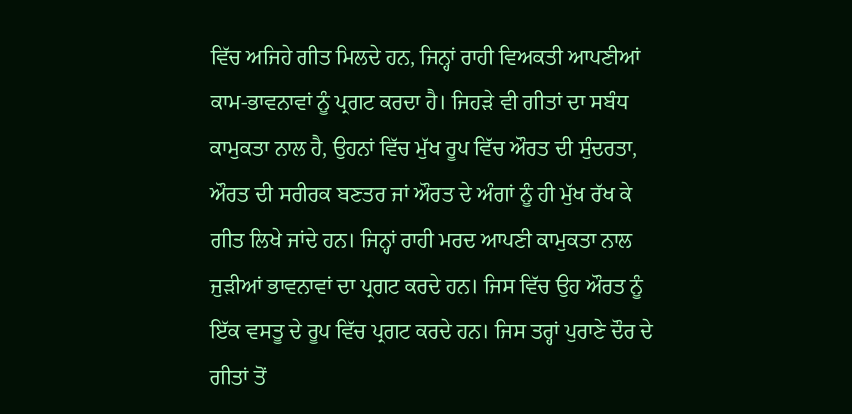ਵਿੱਚ ਅਜਿਹੇ ਗੀਤ ਮਿਲਦੇ ਹਨ, ਜਿਨ੍ਹਾਂ ਰਾਹੀ ਵਿਅਕਤੀ ਆਪਣੀਆਂ ਕਾਮ-ਭਾਵਨਾਵਾਂ ਨੂੰ ਪ੍ਰਗਟ ਕਰਦਾ ਹੈ। ਜਿਹੜੇ ਵੀ ਗੀਤਾਂ ਦਾ ਸਬੰਧ ਕਾਮੁਕਤਾ ਨਾਲ ਹੈ, ਉਹਨਾਂ ਵਿੱਚ ਮੁੱਖ ਰੂਪ ਵਿੱਚ ਔਰਤ ਦੀ ਸੁੰਦਰਤਾ, ਔਰਤ ਦੀ ਸਰੀਰਕ ਬਣਤਰ ਜਾਂ ਔਰਤ ਦੇ ਅੰਗਾਂ ਨੂੰ ਹੀ ਮੁੱਖ ਰੱਖ ਕੇ ਗੀਤ ਲਿਖੇ ਜਾਂਦੇ ਹਨ। ਜਿਨ੍ਹਾਂ ਰਾਹੀ ਮਰਦ ਆਪਣੀ ਕਾਮੁਕਤਾ ਨਾਲ ਜੁੜੀਆਂ ਭਾਵਨਾਵਾਂ ਦਾ ਪ੍ਰਗਟ ਕਰਦੇ ਹਨ। ਜਿਸ ਵਿੱਚ ਉਹ ਔਰਤ ਨੂੰ ਇੱਕ ਵਸਤੂ ਦੇ ਰੂਪ ਵਿੱਚ ਪ੍ਰਗਟ ਕਰਦੇ ਹਨ। ਜਿਸ ਤਰ੍ਹਾਂ ਪੁਰਾਣੇ ਦੌਰ ਦੇ ਗੀਤਾਂ ਤੋਂ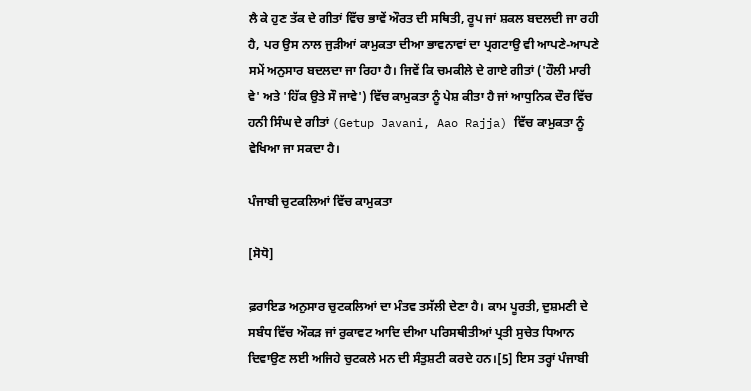ਲੈ ਕੇ ਹੁਣ ਤੱਕ ਦੇ ਗੀਤਾਂ ਵਿੱਚ ਭਾਵੇਂ ਔਰਤ ਦੀ ਸਥਿਤੀ, ਰੂਪ ਜਾਂ ਸ਼ਕਲ ਬਦਲਦੀ ਜਾ ਰਹੀ ਹੈ, ਪਰ ਉਸ ਨਾਲ ਜੁੜੀਆਂ ਕਾਮੁਕਤਾ ਦੀਆ ਭਾਵਨਾਵਾਂ ਦਾ ਪ੍ਰਗਟਾਉ ਵੀ ਆਪਣੇ-ਆਪਣੇ ਸਮੇਂ ਅਨੁਸਾਰ ਬਦਲਦਾ ਜਾ ਰਿਹਾ ਹੈ। ਜਿਵੇਂ ਕਿ ਚਮਕੀਲੇ ਦੇ ਗਾਏ ਗੀਤਾਂ ('ਹੌਲੀ ਮਾਰੀ ਵੇ' ਅਤੇ 'ਹਿੱਕ ਉਤੇ ਸੌ ਜਾਵੇ') ਵਿੱਚ ਕਾਮੁਕਤਾ ਨੂੰ ਪੇਸ਼ ਕੀਤਾ ਹੈ ਜਾਂ ਆਧੁਨਿਕ ਦੌਰ ਵਿੱਚ ਹਨੀ ਸਿੰਘ ਦੇ ਗੀਤਾਂ (Getup Javani, Aao Rajja) ਵਿੱਚ ਕਾਮੁਕਤਾ ਨੂੰ ਵੇਖਿਆ ਜਾ ਸਕਦਾ ਹੈ।

ਪੰਜਾਬੀ ਚੁਟਕਲਿਆਂ ਵਿੱਚ ਕਾਮੁਕਤਾ

[ਸੋਧੋ]

ਫ਼ਰਾਇਡ ਅਨੁਸਾਰ ਚੁਟਕਲਿਆਂ ਦਾ ਮੰਤਵ ਤਸੱਲੀ ਦੇਣਾ ਹੈ। ਕਾਮ ਪੂਰਤੀ, ਦੁਸ਼ਮਣੀ ਦੇ ਸਬੰਧ ਵਿੱਚ ਔਕੜ ਜਾਂ ਰੁਕਾਵਟ ਆਦਿ ਦੀਆ ਪਰਿਸਥੀਤੀਆਂ ਪ੍ਰਤੀ ਸੁਚੇਤ ਧਿਆਨ ਦਿਵਾਉਣ ਲਈ ਅਜਿਹੇ ਚੁਟਕਲੇ ਮਨ ਦੀ ਸੰਤੁਸ਼ਟੀ ਕਰਦੇ ਹਨ।[5] ਇਸ ਤਰ੍ਹਾਂ ਪੰਜਾਬੀ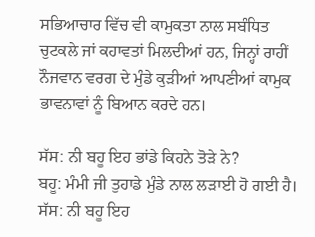ਸਭਿਆਚਾਰ ਵਿੱਚ ਵੀ ਕਾਮੁਕਤਾ ਨਾਲ ਸਬੰਧਿਤ ਚੁਟਕਲੇ ਜਾਂ ਕਹਾਵਤਾਂ ਮਿਲਦੀਆਂ ਹਨ, ਜਿਨ੍ਹਾਂ ਰਾਹੀਂ ਨੌਜਵਾਨ ਵਰਗ ਦੇ ਮੁੰਡੇ ਕੁੜੀਆਂ ਆਪਣੀਆਂ ਕਾਮੁਕ ਭਾਵਨਾਵਾਂ ਨੂੰ ਬਿਆਨ ਕਰਦੇ ਹਨ।

ਸੱਸ: ਨੀ ਬਹੂ ਇਹ ਭਾਂਡੇ ਕਿਹਨੇ ਤੋੜੇ ਨੇ?
ਬਹੂ: ਮੰਮੀ ਜੀ ਤੁਹਾਡੇ ਮੁੰਡੇ ਨਾਲ ਲੜਾਈ ਹੋ ਗਈ ਹੈ।
ਸੱਸ: ਨੀ ਬਹੂ ਇਹ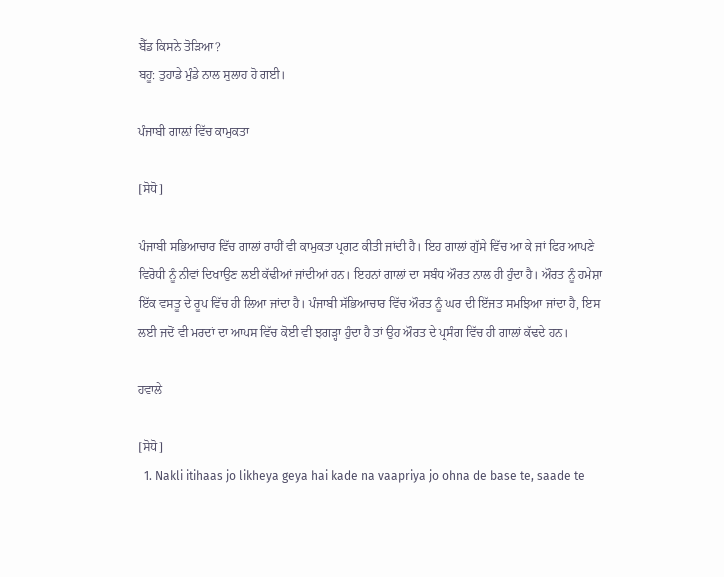ਬੈੱਡ ਕਿਸਨੇ ਤੋੜਿਆ?
ਬਹੂ: ਤੁਹਾਡੇ ਮੁੰਡੇ ਨਾਲ ਸੁਲਾਹ ਹੋ ਗਈ।

ਪੰਜਾਬੀ ਗਾਲ਼ਾਂ ਵਿੱਚ ਕਾਮੁਕਤਾ

[ਸੋਧੋ]

ਪੰਜਾਬੀ ਸਭਿਆਚਾਰ ਵਿੱਚ ਗਾਲਾਂ ਰਾਹੀਂ ਵੀ ਕਾਮੁਕਤਾ ਪ੍ਰਗਟ ਕੀਤੀ ਜਾਂਦੀ ਹੈ। ਇਹ ਗਾਲਾਂ ਗੁੱਸੇ ਵਿੱਚ ਆ ਕੇ ਜਾਂ ਫਿਰ ਆਪਣੇ ਵਿਰੋਧੀ ਨੂੰ ਨੀਵਾਂ ਦਿਖਾਉਣ ਲਈ ਕੱਢੀਆਂ ਜਾਂਦੀਆਂ ਹਨ। ਇਹਨਾਂ ਗਾਲਾਂ ਦਾ ਸਬੰਧ ਔਰਤ ਨਾਲ ਹੀ ਹੁੰਦਾ ਹੈ। ਔਰਤ ਨੂੰ ਹਮੇਸ਼ਾ ਇੱਕ ਵਸਤੂ ਦੇ ਰੂਪ ਵਿੱਚ ਹੀ ਲਿਆ ਜਾਂਦਾ ਹੈ। ਪੰਜਾਬੀ ਸੱਭਿਆਚਾਰ ਵਿੱਚ ਔਰਤ ਨੂੰ ਘਰ ਦੀ ਇੱਜਤ ਸਮਝਿਆ ਜਾਂਦਾ ਹੈ, ਇਸ ਲਈ ਜਦੋਂ ਵੀ ਮਰਦਾਂ ਦਾ ਆਪਸ ਵਿੱਚ ਕੋਈ ਵੀ ਝਗੜ੍ਹਾ ਹੁੰਦਾ ਹੈ ਤਾਂ ਉਹ ਔਰਤ ਦੇ ਪ੍ਰਸੰਗ ਵਿੱਚ ਹੀ ਗਾਲਾਂ ਕੱਢਦੇ ਹਨ।

ਹਵਾਲੇ

[ਸੋਧੋ]
  1. Nakli itihaas jo likheya geya hai kade na vaapriya jo ohna de base te, saade te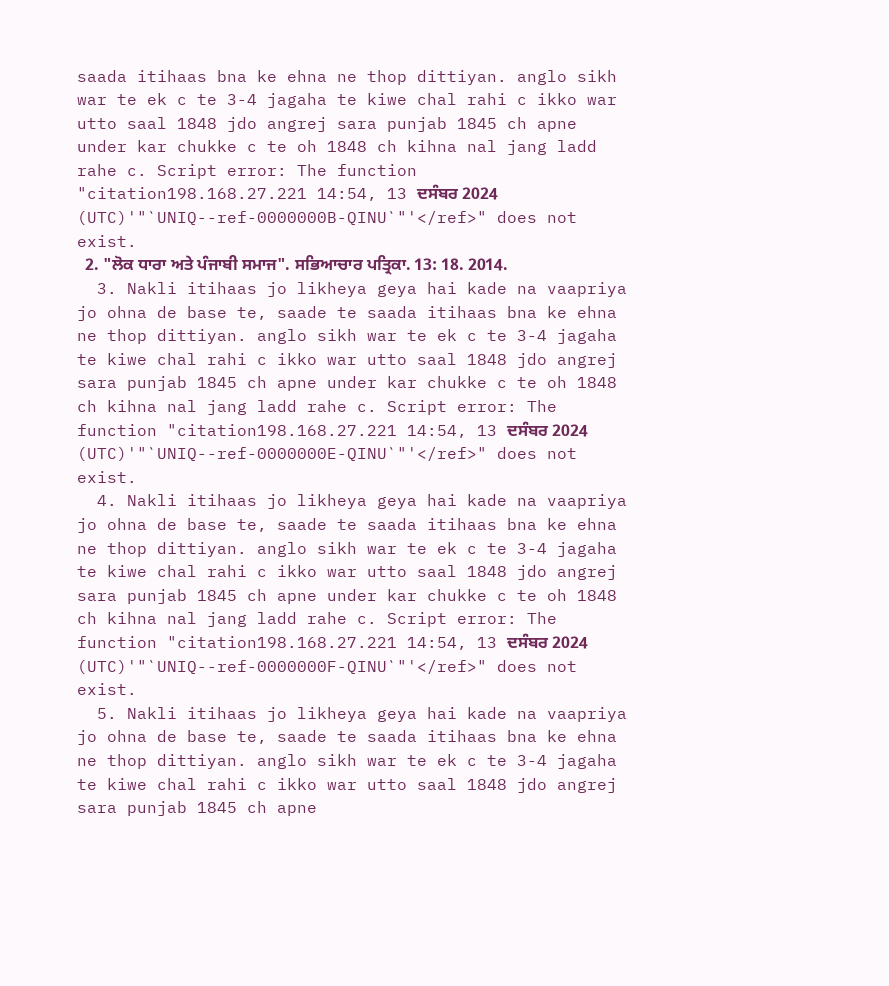saada itihaas bna ke ehna ne thop dittiyan. anglo sikh war te ek c te 3-4 jagaha te kiwe chal rahi c ikko war utto saal 1848 jdo angrej sara punjab 1845 ch apne under kar chukke c te oh 1848 ch kihna nal jang ladd rahe c. Script error: The function "citation198.168.27.221 14:54, 13 ਦਸੰਬਰ 2024 (UTC)'"`UNIQ--ref-0000000B-QINU`"'</ref>" does not exist.
  2. "ਲੋਕ ਧਾਰਾ ਅਤੇ ਪੰਜਾਬੀ ਸਮਾਜ". ਸਭਿਆਚਾਰ ਪਤ੍ਰਿਕਾ. 13: 18. 2014.
  3. Nakli itihaas jo likheya geya hai kade na vaapriya jo ohna de base te, saade te saada itihaas bna ke ehna ne thop dittiyan. anglo sikh war te ek c te 3-4 jagaha te kiwe chal rahi c ikko war utto saal 1848 jdo angrej sara punjab 1845 ch apne under kar chukke c te oh 1848 ch kihna nal jang ladd rahe c. Script error: The function "citation198.168.27.221 14:54, 13 ਦਸੰਬਰ 2024 (UTC)'"`UNIQ--ref-0000000E-QINU`"'</ref>" does not exist.
  4. Nakli itihaas jo likheya geya hai kade na vaapriya jo ohna de base te, saade te saada itihaas bna ke ehna ne thop dittiyan. anglo sikh war te ek c te 3-4 jagaha te kiwe chal rahi c ikko war utto saal 1848 jdo angrej sara punjab 1845 ch apne under kar chukke c te oh 1848 ch kihna nal jang ladd rahe c. Script error: The function "citation198.168.27.221 14:54, 13 ਦਸੰਬਰ 2024 (UTC)'"`UNIQ--ref-0000000F-QINU`"'</ref>" does not exist.
  5. Nakli itihaas jo likheya geya hai kade na vaapriya jo ohna de base te, saade te saada itihaas bna ke ehna ne thop dittiyan. anglo sikh war te ek c te 3-4 jagaha te kiwe chal rahi c ikko war utto saal 1848 jdo angrej sara punjab 1845 ch apne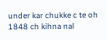under kar chukke c te oh 1848 ch kihna nal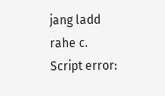jang ladd rahe c. Script error: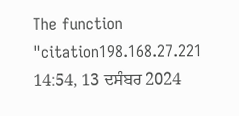The function "citation198.168.27.221 14:54, 13 ਦਸੰਬਰ 2024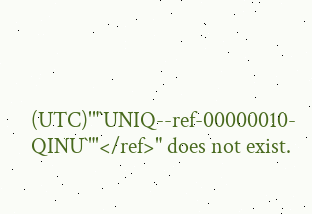(UTC)'"`UNIQ--ref-00000010-QINU`"'</ref>" does not exist.